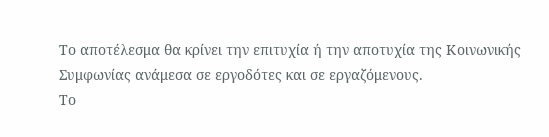Το αποτέλεσμα θα κρίνει την επιτυχία ή την αποτυχία της Κοινωνικής Συμφωνίας ανάμεσα σε εργοδότες και σε εργαζόμενους.
Το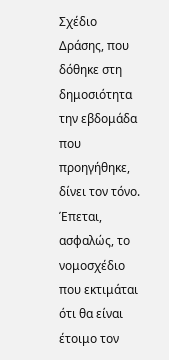Σχέδιο Δράσης, που δόθηκε στη δημοσιότητα την εβδομάδα που προηγήθηκε, δίνει τον τόνο.
Έπεται, ασφαλώς, το νομοσχέδιο που εκτιμάται ότι θα είναι έτοιμο τον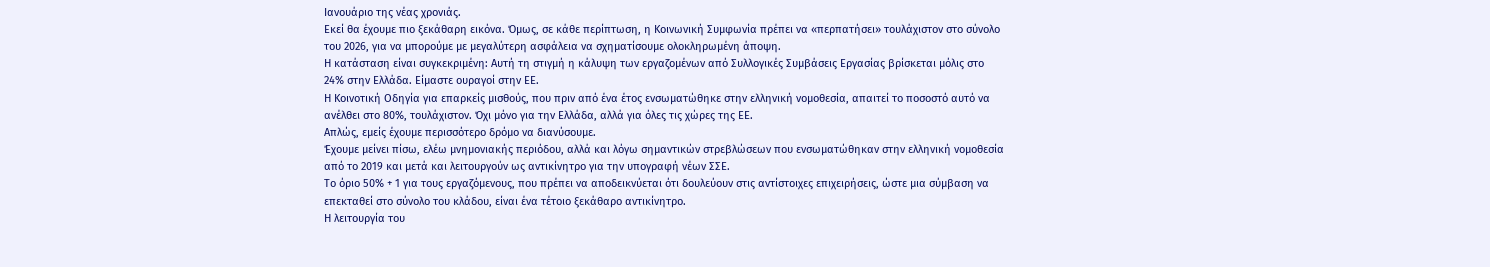Ιανουάριο της νέας χρονιάς.
Εκεί θα έχουμε πιο ξεκάθαρη εικόνα. Όμως, σε κάθε περίπτωση, η Κοινωνική Συμφωνία πρέπει να «περπατήσει» τουλάχιστον στο σύνολο του 2026, για να μπορούμε με μεγαλύτερη ασφάλεια να σχηματίσουμε ολοκληρωμένη άποψη.
Η κατάσταση είναι συγκεκριμένη: Αυτή τη στιγμή η κάλυψη των εργαζομένων από Συλλογικές Συμβάσεις Εργασίας βρίσκεται μόλις στο 24% στην Ελλάδα. Είμαστε ουραγοί στην ΕΕ.
Η Κοινοτική Οδηγία για επαρκείς μισθούς, που πριν από ένα έτος ενσωματώθηκε στην ελληνική νομοθεσία, απαιτεί το ποσοστό αυτό να ανέλθει στο 80%, τουλάχιστον. Όχι μόνο για την Ελλάδα, αλλά για όλες τις χώρες της ΕΕ.
Απλώς, εμείς έχουμε περισσότερο δρόμο να διανύσουμε.
Έχουμε μείνει πίσω, ελέω μνημονιακής περιόδου, αλλά και λόγω σημαντικών στρεβλώσεων που ενσωματώθηκαν στην ελληνική νομοθεσία από το 2019 και μετά και λειτουργούν ως αντικίνητρο για την υπογραφή νέων ΣΣΕ.
Το όριο 50% + 1 για τους εργαζόμενους, που πρέπει να αποδεικνύεται ότι δουλεύουν στις αντίστοιχες επιχειρήσεις, ώστε μια σύμβαση να επεκταθεί στο σύνολο του κλάδου, είναι ένα τέτοιο ξεκάθαρο αντικίνητρο.
Η λειτουργία του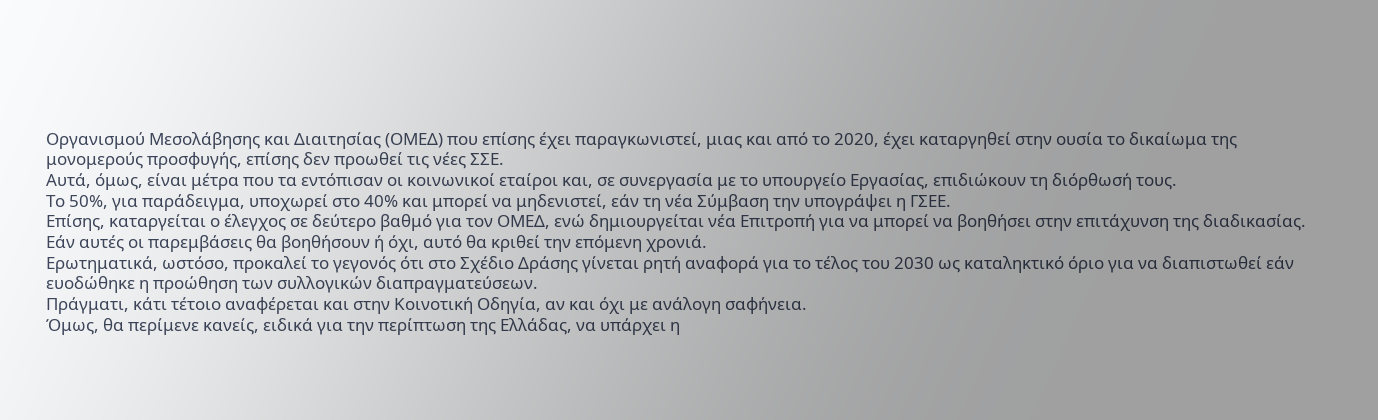Οργανισμού Μεσολάβησης και Διαιτησίας (ΟΜΕΔ) που επίσης έχει παραγκωνιστεί, μιας και από το 2020, έχει καταργηθεί στην ουσία το δικαίωμα της μονομερούς προσφυγής, επίσης δεν προωθεί τις νέες ΣΣΕ.
Αυτά, όμως, είναι μέτρα που τα εντόπισαν οι κοινωνικοί εταίροι και, σε συνεργασία με το υπουργείο Εργασίας, επιδιώκουν τη διόρθωσή τους.
Το 50%, για παράδειγμα, υποχωρεί στο 40% και μπορεί να μηδενιστεί, εάν τη νέα Σύμβαση την υπογράψει η ΓΣΕΕ.
Επίσης, καταργείται ο έλεγχος σε δεύτερο βαθμό για τον ΟΜΕΔ, ενώ δημιουργείται νέα Επιτροπή για να μπορεί να βοηθήσει στην επιτάχυνση της διαδικασίας.
Εάν αυτές οι παρεμβάσεις θα βοηθήσουν ή όχι, αυτό θα κριθεί την επόμενη χρονιά.
Ερωτηματικά, ωστόσο, προκαλεί το γεγονός ότι στο Σχέδιο Δράσης γίνεται ρητή αναφορά για το τέλος του 2030 ως καταληκτικό όριο για να διαπιστωθεί εάν ευοδώθηκε η προώθηση των συλλογικών διαπραγματεύσεων.
Πράγματι, κάτι τέτοιο αναφέρεται και στην Κοινοτική Οδηγία, αν και όχι με ανάλογη σαφήνεια.
Όμως, θα περίμενε κανείς, ειδικά για την περίπτωση της Ελλάδας, να υπάρχει η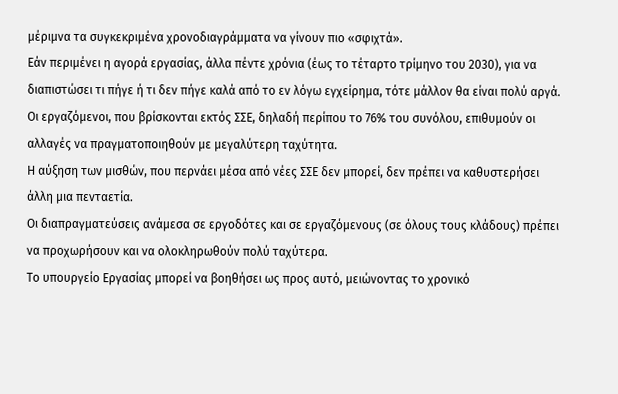μέριμνα τα συγκεκριμένα χρονοδιαγράμματα να γίνουν πιο «σφιχτά».
Εάν περιμένει η αγορά εργασίας, άλλα πέντε χρόνια (έως το τέταρτο τρίμηνο του 2030), για να διαπιστώσει τι πήγε ή τι δεν πήγε καλά από το εν λόγω εγχείρημα, τότε μάλλον θα είναι πολύ αργά.
Οι εργαζόμενοι, που βρίσκονται εκτός ΣΣΕ, δηλαδή περίπου το 76% του συνόλου, επιθυμούν οι αλλαγές να πραγματοποιηθούν με μεγαλύτερη ταχύτητα.
Η αύξηση των μισθών, που περνάει μέσα από νέες ΣΣΕ δεν μπορεί, δεν πρέπει να καθυστερήσει άλλη μια πενταετία.
Οι διαπραγματεύσεις ανάμεσα σε εργοδότες και σε εργαζόμενους (σε όλους τους κλάδους) πρέπει να προχωρήσουν και να ολοκληρωθούν πολύ ταχύτερα.
Το υπουργείο Εργασίας μπορεί να βοηθήσει ως προς αυτό, μειώνοντας το χρονικό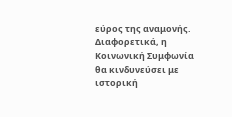εύρος της αναμονής.
Διαφορετικά, η Κοινωνική Συμφωνία θα κινδυνεύσει με ιστορική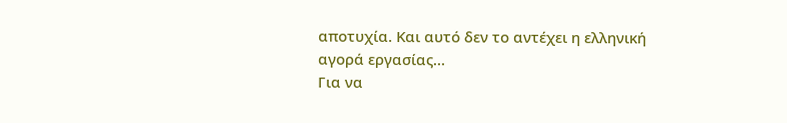αποτυχία. Και αυτό δεν το αντέχει η ελληνική αγορά εργασίας…
Για να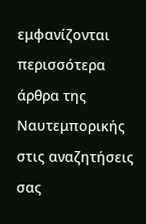εμφανίζονται περισσότερα άρθρα της Ναυτεμπορικής στις αναζητήσεις σας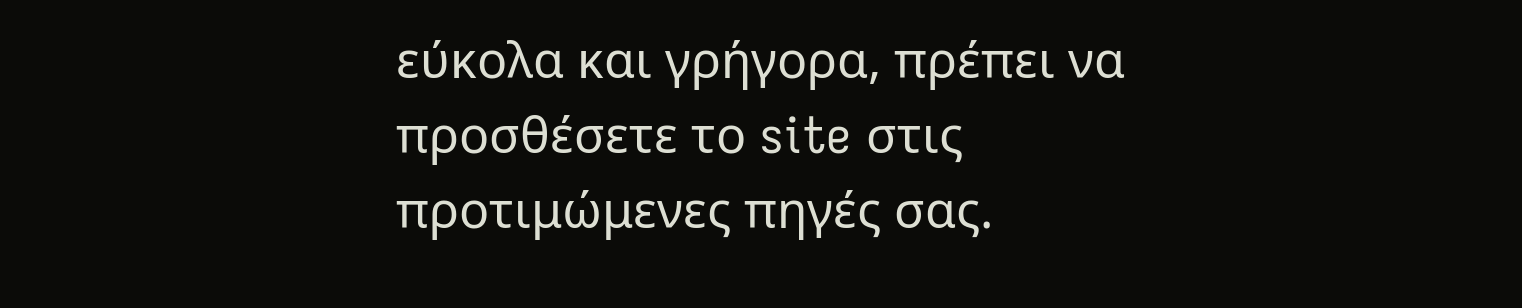εύκολα και γρήγορα, πρέπει να προσθέσετε το site στις προτιμώμενες πηγές σας.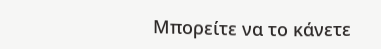Μπορείτε να το κάνετε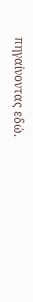πηγαίνοντας εδώ.